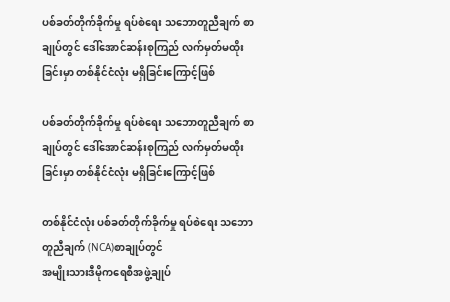ပစ်ခတ်တိုက်ခိုက်မှု ရပ်စဲရေး သဘောတူညီချက် စာချုပ်တွင် ဒေါ်အောင်ဆန်းစုကြည် လက်မှတ်မထိုးခြင်းမှာ တစ်နိုင်ငံလုံး မရှိခြင်းကြောင့်ဖြစ်

ပစ်ခတ်တိုက်ခိုက်မှု ရပ်စဲရေး သဘောတူညီချက် စာချုပ်တွင် ဒေါ်အောင်ဆန်းစုကြည် လက်မှတ်မထိုးခြင်းမှာ တစ်နိုင်ငံလုံး မရှိခြင်းကြောင့်ဖြစ်

တစ်နိုင်ငံလုံး ပစ်ခတ်တိုက်ခိုက်မှု ရပ်စဲရေး သဘောတူညီချက် (NCA)စာချုပ်တွင်
အမျိုးသားဒီမိုကရေစီအဖွဲ့ချုပ်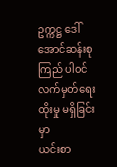ဥက္ကဋ္ဌ ဒေါ်အောင်ဆန်းစုကြည် ပါ၀င်လက်မှတ်ရေးထိုးမှု မရှိခြင်းမှာ
ယင်းစာ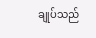ချုပ်သည်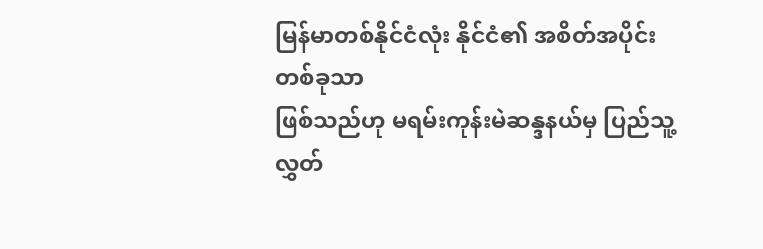မြန်မာတစ်နိုင်ငံလုံး နိုင်ငံ၏ အစိတ်အပိုင်း တစ်ခုသာ
ဖြစ်သည်ဟု မရမ်းကုန်းမဲဆန္ဒနယ်မှ ပြည်သူ့လွှတ်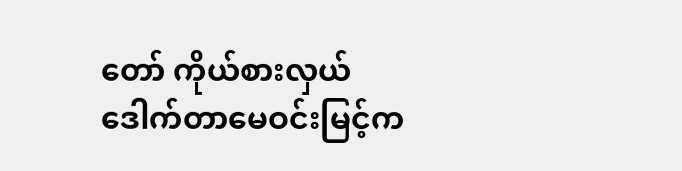တော် ကိုယ်စားလှယ်
ဒေါက်တာမေဝင်းမြင့်က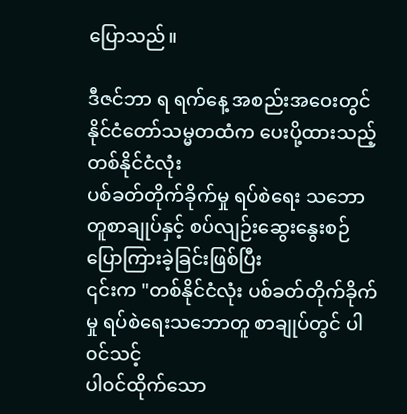ပြောသည်။

ဒီဇင်ဘာ ရ ရက်နေ့ အစည်းအဝေးတွင် နိုင်ငံတော်သမ္မတထံက ပေးပို့ထားသည့် တစ်နိုင်ငံလုံး
ပစ်ခတ်တိုက်ခိုက်မှု ရပ်စဲရေး သဘောတူစာချုပ်နှင့် စပ်လျဉ်းဆွေးနွေးစဉ် ပြောကြားခဲ့ခြင်းဖြစ်ပြီး
၎င်းက "တစ်နိုင်ငံလုံး ပစ်ခတ်တိုက်ခိုက်မှု ရပ်စဲရေးသဘောတူ စာချုပ်တွင် ပါ၀င်သင့်
ပါ၀င်ထိုက်သော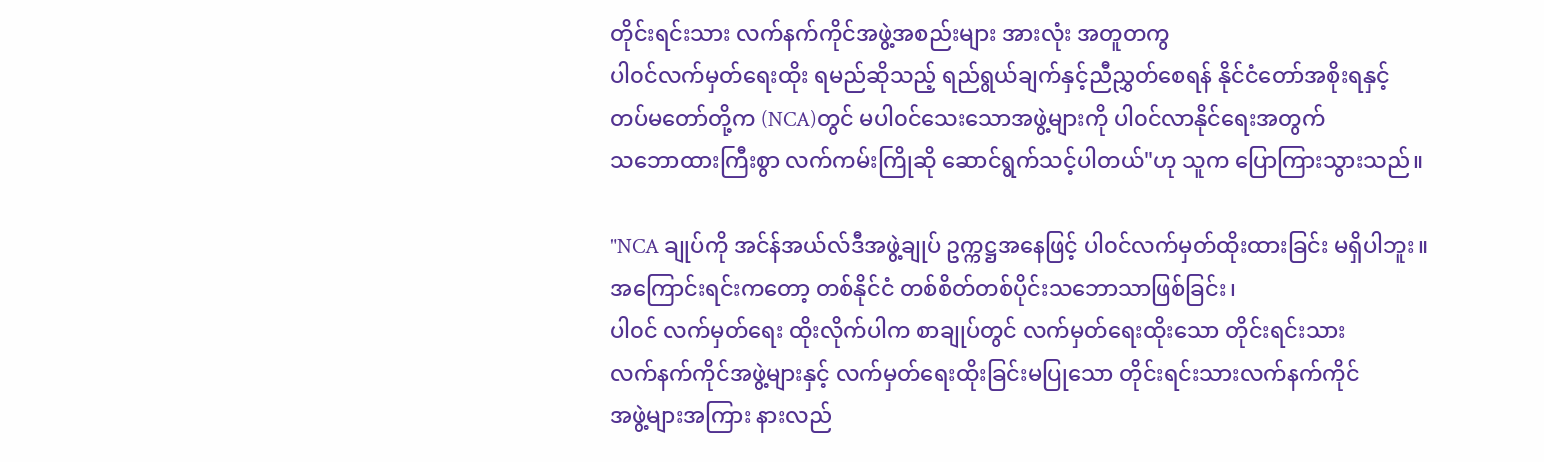တိုင်းရင်းသား လက်နက်ကိုင်အဖွဲ့အစည်းများ အားလုံး အတူတကွ
ပါ၀င်လက်မှတ်ရေးထိုး ရမည်ဆိုသည့် ရည်ရွယ်ချက်နှင့်ညီညွှတ်စေရန် နိုင်ငံတော်အစိုးရနှင့်
တပ်မတော်တို့က (NCA)တွင် မပါ၀င်သေးသောအဖွဲ့များကို ပါ၀င်လာနိုင်ရေးအတွက်
သဘောထားကြီးစွာ လက်ကမ်းကြိုဆို ဆောင်ရွက်သင့်ပါတယ်"ဟု သူက ပြောကြားသွားသည်။

"NCA ချုပ်ကို အင်န်အယ်လ်ဒီအဖွဲ့ချုပ် ဥက္ကဋ္ဌအနေဖြင့် ပါ၀င်လက်မှတ်ထိုးထားခြင်း မရှိပါဘူး။
အကြောင်းရင်းကတော့ တစ်နိုင်ငံ တစ်စိတ်တစ်ပိုင်းသဘောသာဖြစ်ခြင်း၊
ပါ၀င် လက်မှတ်ရေး ထိုးလိုက်ပါက စာချုပ်တွင် လက်မှတ်ရေးထိုးသော တိုင်းရင်းသား
လက်နက်ကိုင်အဖွဲ့များနှင့် လက်မှတ်ရေးထိုးခြင်းမပြုသော တိုင်းရင်းသားလက်နက်ကိုင်
အဖွဲ့များအကြား နားလည်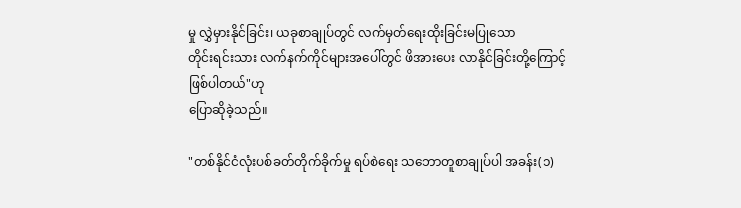မှု လွှဲမှားနိုင်ခြင်း၊ ယခုစာချုပ်တွင် လက်မှတ်ရေးထိုးခြင်းမပြုသော
တိုင်းရင်းသား လက်နက်ကိုင်များအပေါ်တွင် ဖိအားပေး လာနိုင်ခြင်းတို့ကြောင့် ဖြစ်ပါတယ်"ဟု
ပြောဆိုခဲ့သည်။

"တစ်နိုင်ငံလုံးပစ်ခတ်တိုက်ခိုက်မှု ရပ်စဲရေး သဘောတူစာချုပ်ပါ အခန်း(၁)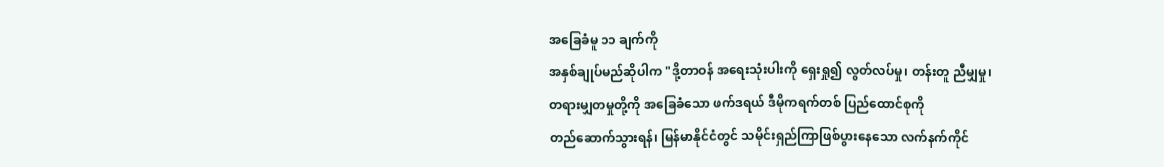အခြေခံမူ ၁၁ ချက်ကို
အနှစ်ချုပ်မည်ဆိုပါက "ဒို့တာဝန် အရေးသုံးပါးကို ရှေးရှု၍ လွတ်လပ်မှု၊ တန်းတူ ညီမျှမှု၊
တရားမျှတမှုတို့ကို အခြေခံသော ဖက်ဒရယ် ဒီမိုကရက်တစ် ပြည်ထောင်စုကို
တည်ဆောက်သွားရန်၊ မြန်မာနိုင်ငံတွင် သမိုင်းရှည်ကြာဖြစ်ပွားနေသော လက်နက်ကိုင်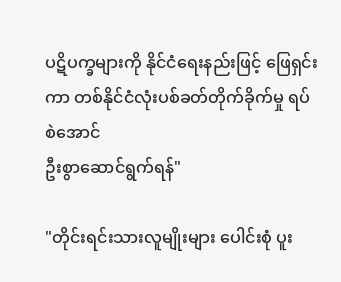ပဋိပက္ခများကို နိုင်ငံရေးနည်းဖြင့် ဖြေရှင်းကာ တစ်နိုင်ငံလုံးပစ်ခတ်တိုက်ခိုက်မှု ရပ်စဲအောင်
ဦးစွာဆောင်ရွက်ရန်"

"တိုင်းရင်းသားလူမျိုးများ ပေါင်းစုံ ပူး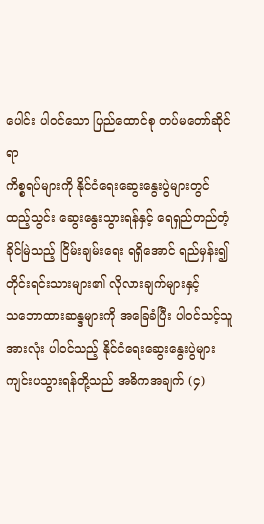ပေါင်း ပါ၀င်သော ပြည်ထောင်စု တပ်မတော်ဆိုင်ရာ
ကိစ္စရပ်များကို နိုင်ငံရေးဆွေးနွေးပွဲများတွင် ထည့်သွင်း ဆွေးနွေးသွားရန်နှင့် ရေရှည်တည်တံ့
ခိုင်မြဲသည့် ငြိမ်းချမ်းရေး ရရှိအောင် ရည်မှန်း၍ တိုင်းရင်းသားများ၏ လိုလားချက်များနှင့်
သဘောထားဆန္ဒများကို အခြေခံပြီး ပါ၀င်သင့်သူအားလုံး ပါ၀င်သည့် နိုင်ငံရေးဆွေးနွေးပွဲများ
ကျင်းပသွားရန်တို့သည် အဓိကအချက် (၄)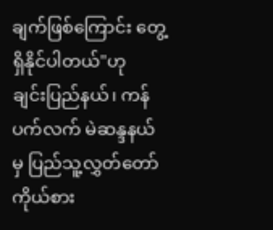ချက်ဖြစ်ကြောင်း တွေ့ရှိနိုင်ပါတယ်"ဟု
ချင်းပြည်နယ်၊ ကန်ပက်လက် မဲဆန္ဒနယ်မှ ပြည်သူ့လွှတ်တော် ကိုယ်စား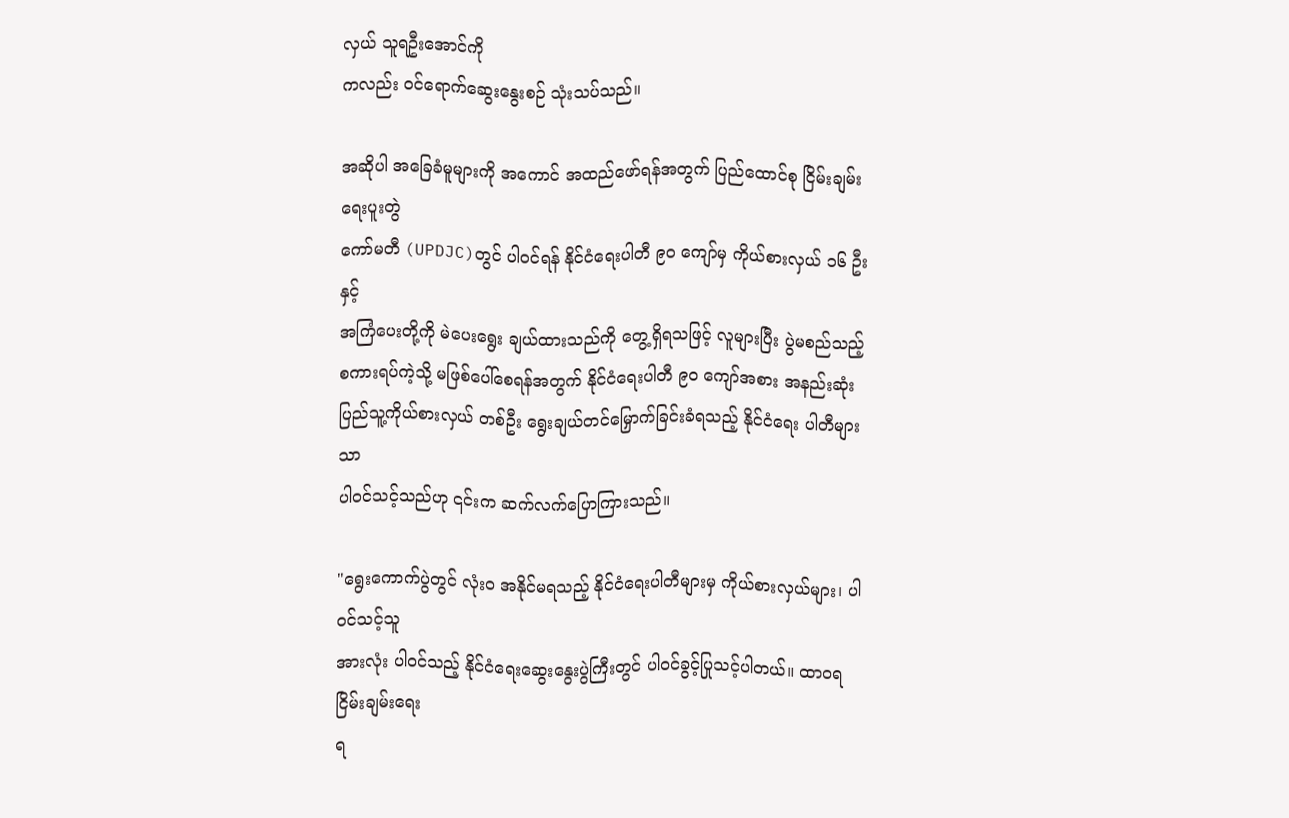လှယ် သူရဦးအောင်ကို
ကလည်း ၀င်ရောက်ဆွေးနွေးစဉ် သုံးသပ်သည်။

အဆိုပါ အခြေခံမူများကို အကောင် အထည်ဖော်ရန်အတွက် ပြည်ထောင်စု ငြိမ်းချမ်းရေးပူးတွဲ
ကော်မတီ (UPDJC)တွင် ပါ၀င်ရန် နိုင်ငံရေးပါတီ ၉၀ ကျော်မှ ကိုယ်စားလှယ် ၁၆ ဦးနှင့်
အကြံပေးတို့ကို မဲပေးရွေး ချယ်ထားသည်ကို တွေ့ရှိရသဖြင့် လူများပြီး ပွဲမစည်သည့်
စကားရပ်ကဲ့သို့ မဖြစ်ပေါ်စေရန်အတွက် နိုင်ငံရေးပါတီ ၉၀ ကျော်အစား အနည်းဆုံး
ပြည်သူ့ကိုယ်စားလှယ် တစ်ဦး ရွေးချယ်တင်မြှောက်ခြင်းခံရသည့် နိုင်ငံရေး ပါတီများသာ
ပါ၀င်သင့်သည်ဟု ၎င်းက ဆက်လက်ပြောကြားသည်။

"ရွေးကောက်ပွဲတွင် လုံးဝ အနိုင်မရသည့် နိုင်ငံရေးပါတီများမှ ကိုယ်စားလှယ်များ၊ ပါ၀င်သင့်သူ
အားလုံး ပါ၀င်သည့် နိုင်ငံရေးဆွေးနွေးပွဲကြီးတွင် ပါ၀င်ခွင့်ပြုသင့်ပါတယ်။ ထာဝရ ငြိမ်းချမ်းရေး
ရ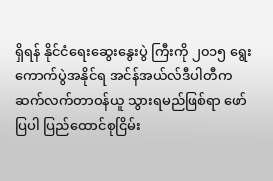ရှိရန် နိုင်ငံရေးဆွေးနွေးပွဲ ကြီးကို ၂၀၁၅ ရွေးကောက်ပွဲအနိုင်ရ အင်န်အယ်လ်ဒီပါတီက
ဆက်လက်တာဝန်ယူ သွားရမည်ဖြစ်ရာ ဖော်ပြပါ ပြည်ထောင်စုငြိမ်း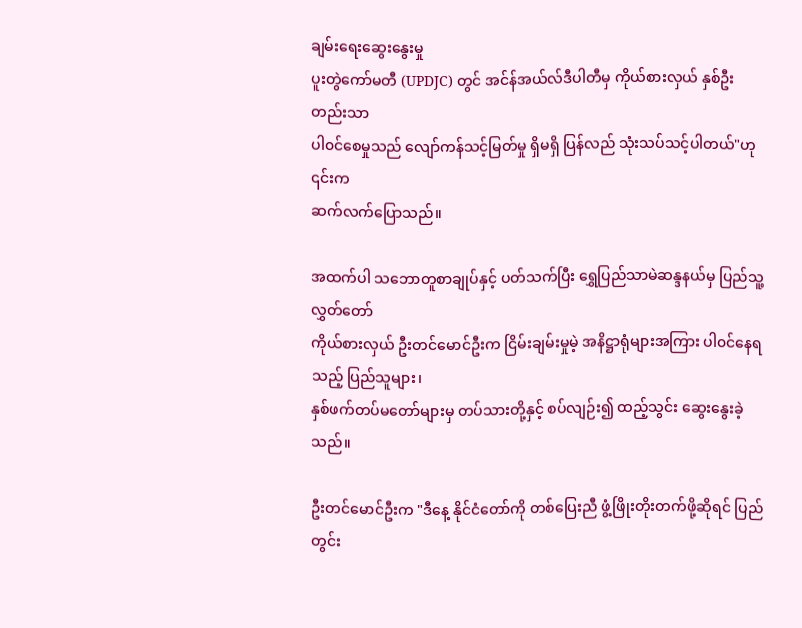ချမ်းရေးဆွေးနွေးမှု
ပူးတွဲကော်မတီ (UPDJC) တွင် အင်န်အယ်လ်ဒီပါတီမှ ကိုယ်စားလှယ် နှစ်ဦးတည်းသာ
ပါ၀င်စေမှုသည် လျော်ကန်သင့်မြတ်မှု ရှိမရှိ ပြန်လည် သုံးသပ်သင့်ပါတယ်"ဟု ၎င်းက
ဆက်လက်ပြောသည်။

အထက်ပါ သဘောတူစာချုပ်နှင့် ပတ်သက်ပြီး ရွှေပြည်သာမဲဆန္ဒနယ်မှ ပြည်သူ့ လွှတ်တော်
ကိုယ်စားလှယ် ဦးတင်မောင်ဦးက ငြိမ်းချမ်းမှုမဲ့ အနိဋ္ဌာရုံများအကြား ပါ၀င်နေရသည့် ပြည်သူများ၊
နှစ်ဖက်တပ်မတော်များမှ တပ်သားတို့နှင့် စပ်လျဉ်း၍ ထည့်သွင်း ဆွေးနွေးခဲ့သည်။

ဦးတင်မောင်ဦးက "ဒီနေ့ နိုင်ငံတော်ကို တစ်ပြေးညီ ဖွံ့ဖြိုးတိုးတက်ဖို့ဆိုရင် ပြည်တွင်း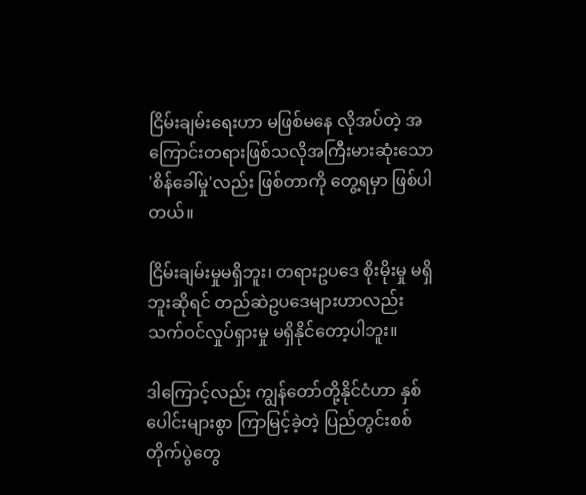ငြိမ်းချမ်းရေးဟာ မဖြစ်မနေ လိုအပ်တဲ့ အကြောင်းတရားဖြစ်သလိုအကြီးမားဆုံးသော
'စိန်ခေါ်မှု'လည်း ဖြစ်တာကို တွေ့ရမှာ ဖြစ်ပါတယ်။

ငြိမ်းချမ်းမှုမရှိဘူး၊ တရားဥပဒေ စိုးမိုးမှု မရှိဘူးဆိုရင် တည်ဆဲဥပဒေများဟာလည်း
သက်ဝင်လှုပ်ရှားမှု မရှိနိုင်တော့ပါဘူး။

ဒါကြောင့်လည်း ကျွန်တော်တို့နိုင်ငံဟာ နှစ်ပေါင်းများစွာ ကြာမြင့်ခဲ့တဲ့ ပြည်တွင်းစစ်
တိုက်ပွဲတွေ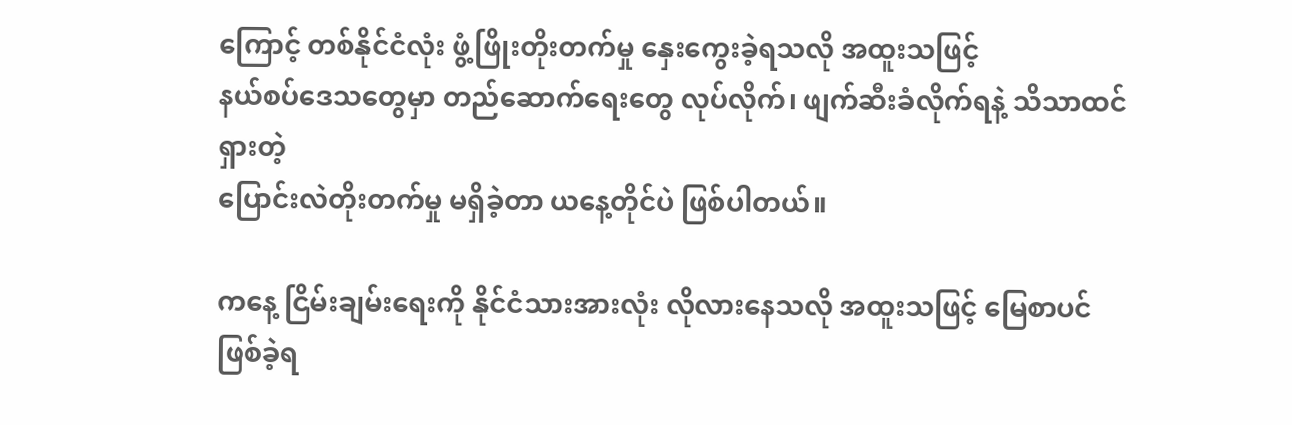ကြောင့် တစ်နိုင်ငံလုံး ဖွံ့ဖြိုးတိုးတက်မှု နှေးကွေးခဲ့ရသလို အထူးသဖြင့်
နယ်စပ်ဒေသတွေမှာ တည်ဆောက်ရေးတွေ လုပ်လိုက်၊ ဖျက်ဆီးခံလိုက်ရနဲ့ သိသာထင်ရှားတဲ့
ပြောင်းလဲတိုးတက်မှု မရှိခဲ့တာ ယနေ့တိုင်ပဲ ဖြစ်ပါတယ်။

ကနေ့ ငြိမ်းချမ်းရေးကို နိုင်ငံသားအားလုံး လိုလားနေသလို အထူးသဖြင့် မြေစာပင် ဖြစ်ခဲ့ရ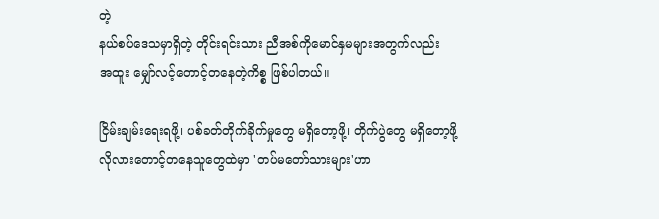တဲ့
နယ်စပ်ဒေသမှာရှိတဲ့ တိုင်းရင်းသား ညီအစ်ကိုမောင်နှမများအတွက်လည်း
အထူး မျှော်လင့်တောင့်တနေတဲ့ကိစ္စ ဖြစ်ပါတယ်။

ငြိမ်းချမ်းရေးရဖို့၊ ပစ်ခတ်တိုက်ခိုက်မှုတွေ မရှိတော့ဖို့၊ တိုက်ပွဲတွေ မရှိတော့ဖို့
လိုလားတောင့်တနေသူတွေထဲမှာ 'တပ်မတော်သားများ'ဟာ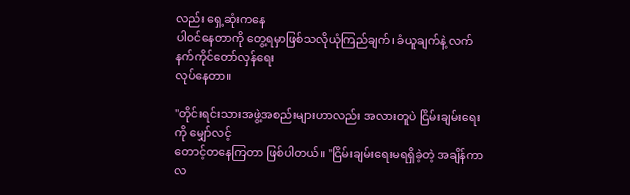လည်း ရှေ့ဆုံးကနေ
ပါ၀င်နေတာကို တွေ့ရမှာဖြစ်သလိုယုံကြည်ချက်၊ ခံယူချက်နဲ့ လက်နက်ကိုင်တော်လှန်ရေး
လုပ်နေတာ။

"တိုင်းရင်းသားအဖွဲ့အစည်းများဟာလည်း အလားတူပဲ ငြိမ်းချမ်းရေးကို မျှော်လင့်
တောင့်တနေကြတာ ဖြစ်ပါတယ်။ "ငြိမ်းချမ်းရေးမရရှိခဲ့တဲ့ အချိန်ကာလ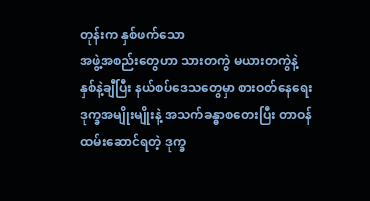တုန်းက နှစ်ဖက်သော
အဖွဲ့အစည်းတွေဟာ သားတကွဲ မယားတကွဲနဲ့ နှစ်နဲ့ချီပြီး နယ်စပ်ဒေသတွေမှာ စားဝတ်နေရေး
ဒုက္ခအမျိုးမျိုးနဲ့ အသက်ခန္ဓာစတေးပြီး တာဝန်ထမ်းဆောင်ရတဲ့ ဒုက္ခ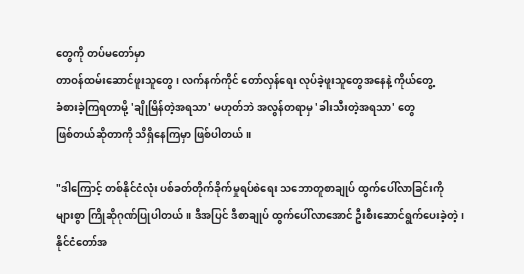တွေကို တပ်မတော်မှာ
တာဝန်ထမ်းဆောင်ဖူးသူတွေ၊ လက်နက်ကိုင် တော်လှန်ရေး လုပ်ခဲ့ဖူးသူတွေအနေနဲ့ ကိုယ်တွေ့
ခံစားခဲ့ကြရတာမို့ 'ချိုမြိန်တဲ့အရသာ' မဟုတ်ဘဲ အလွန်တရာမှ 'ခါးသီးတဲ့အရသာ' တွေ
ဖြစ်တယ်ဆိုတာကို သိရှိနေကြမှာ ဖြစ်ပါတယ်။

"ဒါကြောင့် တစ်နိုင်ငံလုံး ပစ်ခတ်တိုက်ခိုက်မှုရပ်စဲရေး သဘောတူစာချုပ် ထွက်ပေါ်လာခြင်းကို
များစွာ ကြိုဆိုဂုဏ်ပြုပါတယ်။ ဒီအပြင် ဒီစာချုပ် ထွက်ပေါ်လာအောင် ဦးစီးဆောင်ရွက်ပေးခဲ့တဲ့၊
နိုင်ငံတော်အ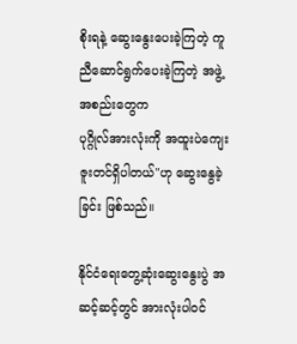စိုးရနဲ့ ဆွေးနွေးပေးခဲ့ကြတဲ့ ကူညီဆောင်ရွက်ပေးခဲ့ကြတဲ့ အဖွဲ့အစည်းတွေက
ပုဂ္ဂိုလ်အားလုံးကို အထူးပဲကျေးဇူးတင်ရှိပါတယ်"ဟု ဆွေးနွေခဲ့ခြင်း ဖြစ်သည်။

နိုင်ငံရေးတွေ့ဆုံးဆွေးနွေးပွဲ အဆင့်ဆင့်တွင် အားလုံးပါ၀င်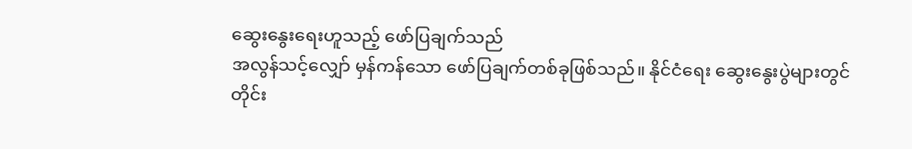ဆွေးနွေးရေးဟူသည့် ဖော်ပြချက်သည်
အလွန်သင့်လျှော် မှန်ကန်သော ဖော်ပြချက်တစ်ခုဖြစ်သည်။ နိုင်ငံရေး ဆွေးနွေးပွဲများတွင်
တိုင်း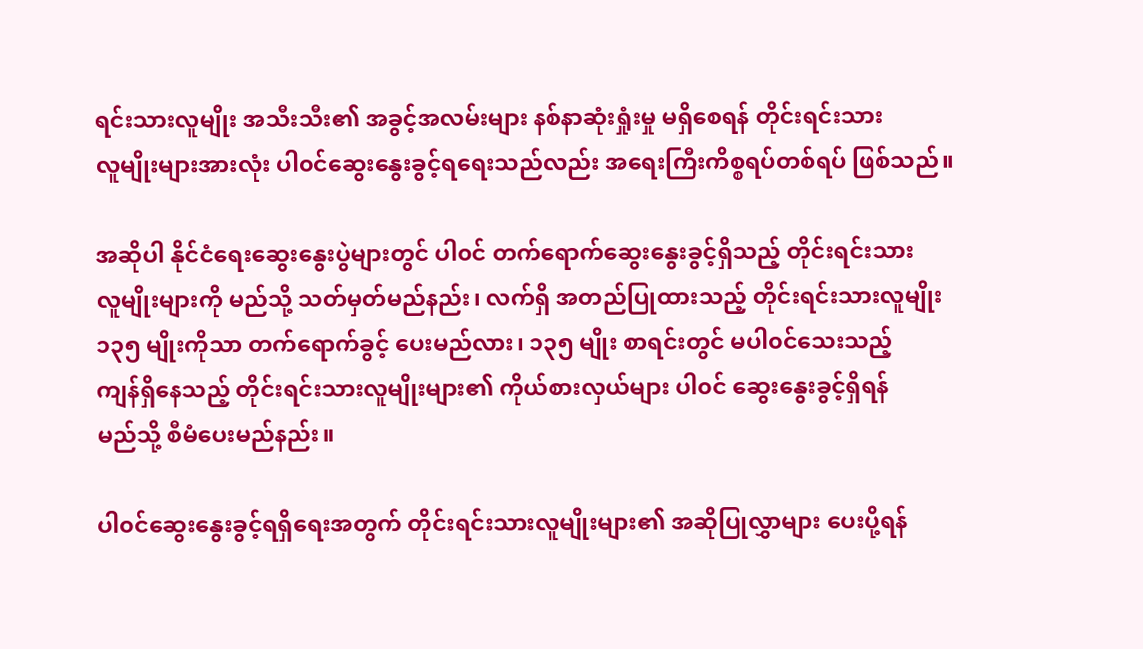ရင်းသားလူမျိုး အသီးသီး၏ အခွင့်အလမ်းများ နစ်နာဆုံးရှုံးမှု မရှိစေရန် တိုင်းရင်းသား
လူမျိုးများအားလုံး ပါ၀င်ဆွေးနွေးခွင့်ရရေးသည်လည်း အရေးကြီးကိစ္စရပ်တစ်ရပ် ဖြစ်သည်။

အဆိုပါ နိုင်ငံရေးဆွေးနွေးပွဲများတွင် ပါ၀င် တက်ရောက်ဆွေးနွေးခွင့်ရှိသည့် တိုင်းရင်းသား
လူမျိုးများကို မည်သို့ သတ်မှတ်မည်နည်း၊ လက်ရှိ အတည်ပြုထားသည့် တိုင်းရင်းသားလူမျိုး
၁၃၅ မျိုးကိုသာ တက်ရောက်ခွင့် ပေးမည်လား၊ ၁၃၅ မျိုး စာရင်းတွင် မပါ၀င်သေးသည့်
ကျန်ရှိနေသည့် တိုင်းရင်းသားလူမျိုးများ၏ ကိုယ်စားလှယ်များ ပါ၀င် ဆွေးနွေးခွင့်ရှိရန်
မည်သို့ စီမံပေးမည်နည်း။

ပါ၀င်ဆွေးနွေးခွင့်ရရှိရေးအတွက် တိုင်းရင်းသားလူမျိုးများ၏ အဆိုပြုလွှာများ ပေးပို့ရန်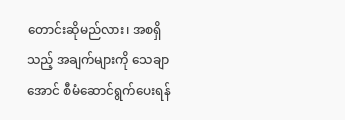တောင်းဆိုမည်လား၊ အစရှိသည့် အချက်များကို သေချာအောင် စီမံဆောင်ရွက်ပေးရန်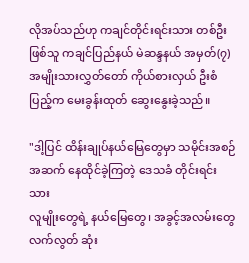လိုအပ်သည်ဟု ကချင်တိုင်းရင်းသား တစ်ဦးဖြစ်သူ ကချင်ပြည်နယ် မဲဆန္ဒနယ် အမှတ်(၇)
အမျိုးသားလွှတ်တော် ကိုယ်စားလှယ် ဦးစံပြည့်က မေးခွန်းထုတ် ဆွေးနွေးခဲ့သည်။

"ဒါ့ပြင် ထိန်းချုပ်နယ်မြေတွေမှာ သမိုင်းအစဉ်အဆက် နေထိုင်ခဲ့ကြတဲ့ ဒေသခံ တိုင်းရင်းသား
လူမျိုးတွေရဲ့ နယ်မြေတွေ၊ အခွင့်အလမ်းတွေ လက်လွတ် ဆုံး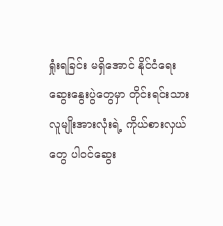ရှုံးရခြင်း မရှိအောင် နိုင်ငံရေး
ဆွေးနွေးပွဲတွေမှာ တိုင်းရင်းသားလူမျိုးအားလုံးရဲ့ ကိုယ်စားလှယ်တွေ ပါ၀င်ဆွေး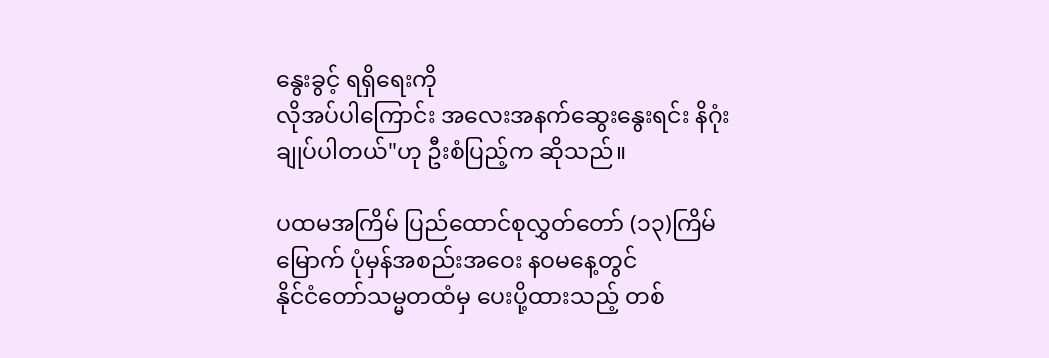နွေးခွင့် ရရှိရေးကို
လိုအပ်ပါကြောင်း အလေးအနက်ဆွေးနွေးရင်း နိဂုံးချုပ်ပါတယ်"ဟု ဦးစံပြည့်က ဆိုသည်။

ပထမအကြိမ် ပြည်ထောင်စုလွှတ်တော် (၁၃)ကြိမ်မြောက် ပုံမှန်အစည်းအဝေး နဝမနေ့တွင်
နိုင်ငံတော်သမ္မတထံမှ ပေးပို့ထားသည့် တစ်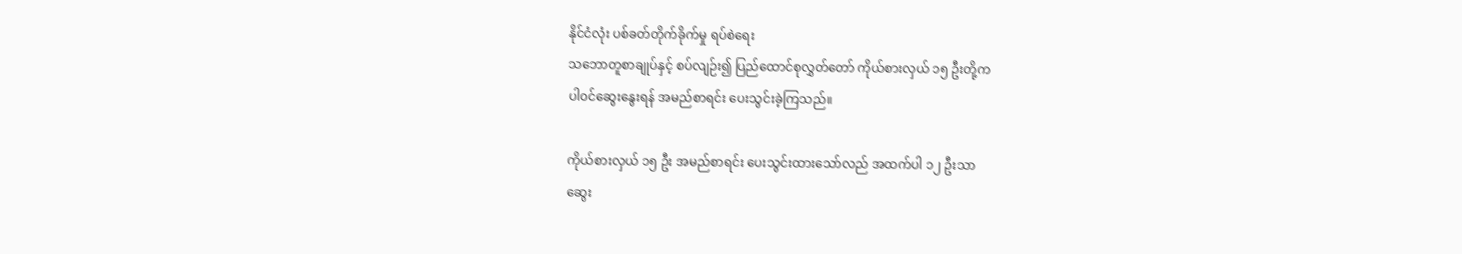နိုင်ငံလုံး ပစ်ခတ်တိုက်ခိုက်မှု ရပ်စဲရေး
သဘောတူစာချုပ်နှင့် စပ်လျဉ်း၍ ပြည်ထောင်စုလွှတ်တော် ကိုယ်စားလှယ် ၁၅ ဦးတို့က
ပါ၀င်ဆွေးနွေးရန် အမည်စာရင်း ပေးသွင်းခဲ့ကြသည်။

ကိုယ်စားလှယ် ၁၅ ဦး အမည်စာရင်း ပေးသွင်းထားသော်လည် အထက်ပါ ၁၂ ဦးသာ
ဆွေး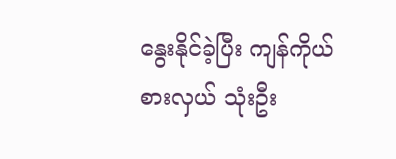နွေးနိုင်ခဲ့ပြီး ကျန်ကိုယ်စားလှယ် သုံးဦး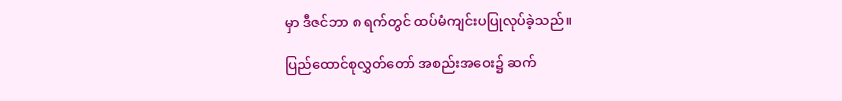မှာ ဒီဇင်ဘာ ၈ ရက်တွင် ထပ်မံကျင်းပပြုလုပ်ခဲ့သည်။

ပြည်ထောင်စုလွှတ်တော် အစည်းအဝေး၌ ဆက်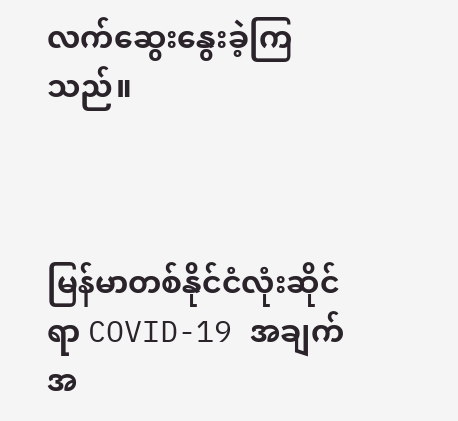လက်ဆွေးနွေးခဲ့ကြသည်။



မြန်မာတစ်နိုင်ငံလုံးဆိုင်ရာ COVID-19 အချက်အ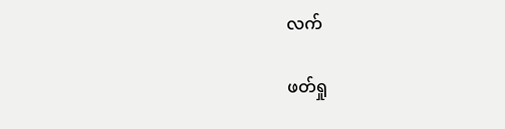လက်

ဖတ်ရှု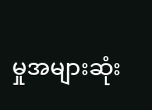မှုအများဆုံး